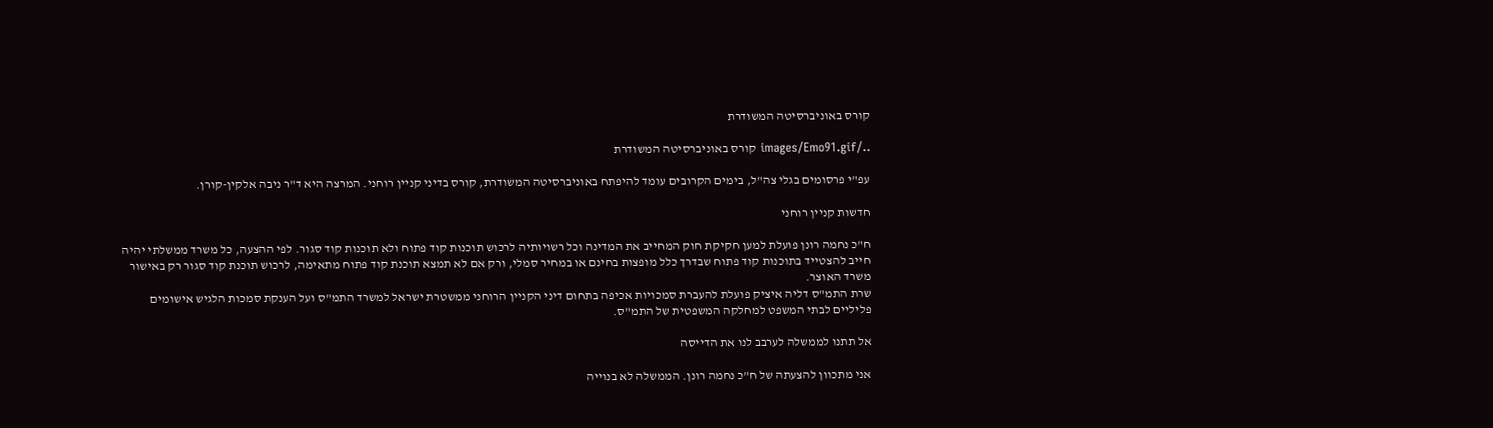קורס באוניברסיטה המשודרת

../images/Emo91.gif קורס באוניברסיטה המשודרת

עפ"י פרסומים בגלי צה"ל, בימים הקרובים עומד להיפתח באוניברסיטה המשודרת, קורס בדיני קניין רוחני. המרצה היא ד"ר ניבה אלקין-קורן.

חדשות קניין רוחני

ח"כ נחמה רונן פועלת למען חקיקת חוק המחייב את המדינה וכל רשויותיה לרכוש תוכנות קוד פתוח ולא תוכנות קוד סגור. לפי ההצעה, כל משרד ממשלתי יהיה חייב להצטייד בתוכנות קוד פתוח שבדרך כלל מופצות בחינם או במחיר סמלי, ורק אם לא תמצא תוכנת קוד פתוח מתאימה, לרכוש תוכנת קוד סגור רק באישור משרד האוצר.
שרת התמ"ס דליה איציק פועלת להעברת סמכויות אכיפה בתחום דיני הקניין הרוחני ממשטרת ישראל למשרד התמ"ס ועל הענקת סמכות הלגיש אישומים פליליים לבתי המשפט למחלקה המשפטית של התמ"ס.

אל תתנו לממשלה לערבב לנו את הדייסה

אני מתכוון להצעתה של ח"כ נחמה רונן. הממשלה לא בנוייה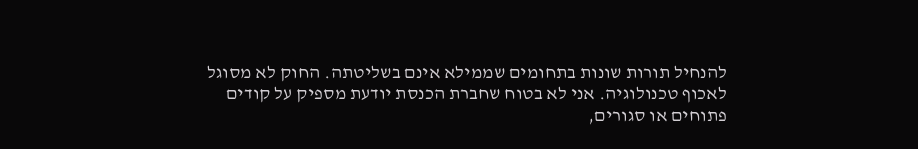להנחיל תורות שונות בתחומים שממילא אינם בשליטתה. החוק לא מסוגל לאכוף טכנולוגיה. אני לא בטוח שחברת הכנסת יודעת מספיק על קודים פתוחים או סגורים,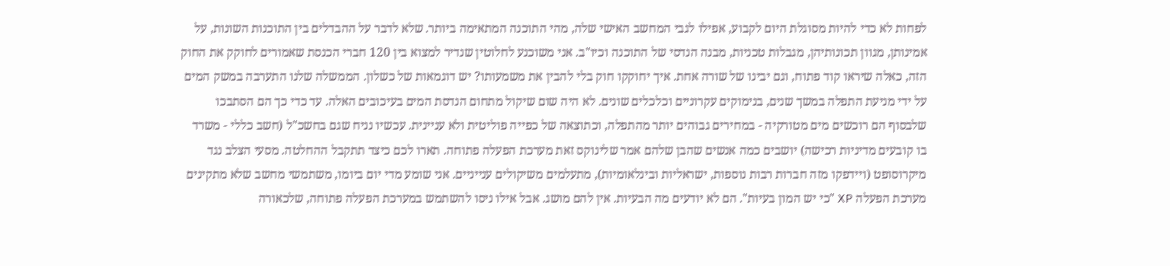לפחות לא כדי להיות מסוגלת היום לקבוע, אפילו לגבי המחשב האישי שלה, מהי התוכנה המתאימה ביותר. שלא לדבר על ההבדלים בין התוכנות השונות, על אמינותן, מגוון תכונותיהן, מגבלות טכניות, מבנה הנדסי של התוכנה וכיו"ב. אני משוכנע לחלוטין שנדיר למצוא בין 120 חברי הכנסת שאמורים לחוקק את החוק הזה, כאלה שיראו קוד פתוח, וגם יבינו של שורה אחת. איך יחוקקו חוק בלי להבין את משמעותו? יש דוגמאות של כשלון. הממשלה שלנו התערבה במשק המים על ידי מניעת התפלה במשך שנים, בנימוקים עקרוניים וכלכלים שונים. לא היה שום שיקול מתחום הנדסת המים בעיכובים האלה. עד כדי כך הם הסתבכו שלבסוף הם רוכשים מים מטורקיה - במחירים גבוהים יותר מהתפלה, וכתוצאה של כפייה פוליטית ולא עניינית. עכשיו נניח שגם בחשכ"ל (חשב כללי - משרד בו קובעים מדיניות רכישה) יושבים כמה אנשים שהבן שלהם אמר שלינוקס זאת מערכת הפעלה פתוחה. תארו לכם כיצד תתקבל ההחלטה. מסעי הצלב נגד מיקרוסופט (ויידפקו מזה חברות רבות נוספות, ישראליות ובינלאומיות), מתעלמים משיקולים ענייניים. אני שומע מדי יום ביומו, משתמשי מחשב שלא מתקינים מערכת הפעלה XP "כי יש המון בעיות". הם לא יודעים מה הבעיות. אין להם מושג. אבל אילו ניסו להשתמש במערכת הפעלה פתוחה, שלכאורה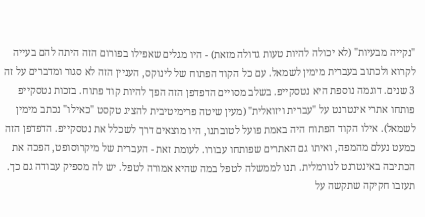"נקייה מבעיות" (לא יכולה להיות טעות גדולה מזאת) - היו מגלים שאפילו בפורום הזה היתה להם בעייה לקרוא ולכתוב בעברית מימין לשמאל. עם כל הקוד הפתוח של לינוקס, העניין הזה לא סגור ומדברים על זה 3 שנים. דוגמה נוספת היא נטסקייפ. בשלב מסויים הדפדפן הזה הפך להיות קוד פתוח. בזכות נטסקייפ פותחו אתרי אינטרנט על "עברית ויזואלית" (מעין שיטה פרימיטיבית להציג טקסט "כאילו" נכתב מימין לשמאל). אילו הקוד הפתוח היה באמת פועל לטובתנו, היו מוצאים דרך לשכלל את נטסקייפ. הדפדפן הזה כמעט נעלם מהמפה, ואיתו גם האתרים שפותחו עבורו. לעומת זאת - העברית של מיקרוסופט, הפכה את הכתיבה באינטרנט לנורמלית. תנו לממשלה לטפל במה שהיא אמורה לטפל. יש לה מספיק עבודה גם כך. תעזבו חקיקה שתקשה על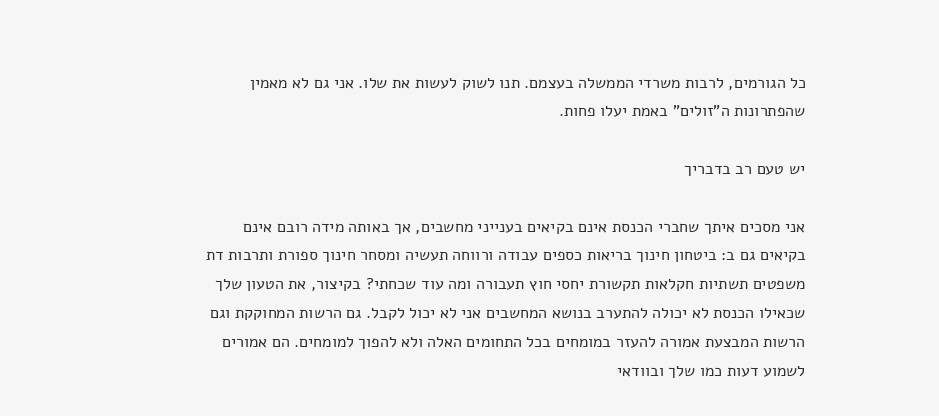כל הגורמים, לרבות משרדי הממשלה בעצמם. תנו לשוק לעשות את שלו. אני גם לא מאמין שהפתרונות ה"זולים" באמת יעלו פחות.

יש טעם רב בדבריך

אני מסכים איתך שחברי הכנסת אינם בקיאים בענייני מחשבים, אך באותה מידה רובם אינם בקיאים גם ב: ביטחון חינוך בריאות כספים עבודה ורווחה תעשיה ומסחר חינוך ספורת ותרבות דת משפטים תשתיות חקלאות תקשורת יחסי חוץ תעבורה ומה עוד שכחתי? בקיצור, את הטעון שלך שכאילו הכנסת לא יכולה להתערב בנושא המחשבים אני לא יכול לקבל. גם הרשות המחוקקת וגם הרשות המבצעת אמורה להעזר במומחים בכל התחומים האלה ולא להפוך למומחים. הם אמורים לשמוע דעות כמו שלך ובוודאי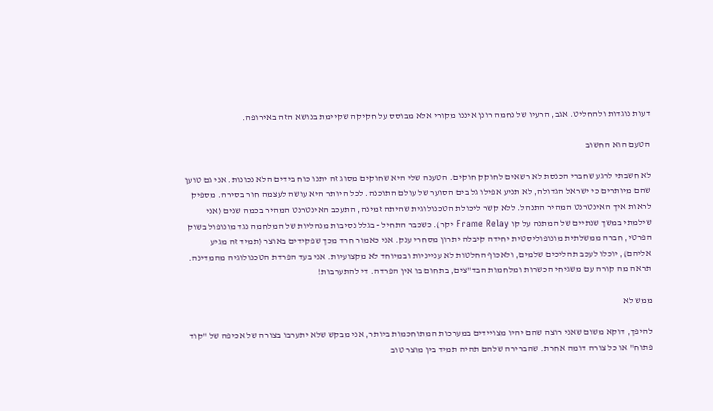דעות נוגדות ולהחליט. אגב, הרעיו של נחמה רונן איננו מקורי אלא מבוסס על חקיקה שקיימת בנושא הזה באירופה.

הטעם הוא החשוב

לא חשבתי לרגע שחברי הכנסת לא רשאים לחוקק חוקים. הטענה שלי היא שחוקים מסוג זה יתנו כוח בידים הלא נכונות. אני גם טוען שהם מיותרים כי ישראל הגדולה, לא תניע אפילו גל בים הסוער של עולם התוכנה. לכל היותר היא עושה לעצמה חור בסירה. מספיק לראות איך האינטרנט המהיר התנהל. ללא קשר ליכולת הטכנולוגית שהיתה זמינה, התעכב האינטרנט המהיר בכמה שנים (אני שילמתי במשך שנתיים של המתנה על קו Frame Relay יקר). כשכבר התחיל - בגלל נסיבות מנהליות של המלחמה נגד מונופול בשוק הפרטי, חברה ממשלתית מונופוליסטית יחידה קיבלה יתרון מסחרי ענק. אני כאמור חרד מכך שפקידים באוצר (תמיד זה מגיע אליהם), יוכלו לעכב תהליכים שלמים, ולאכוף החלטות לא ענייניות ובמיוחד לא מקצועיות. אני בעד הפרדת הטכנולוגיה מהמדינה. תראה מה קורה עם משגיחי הכשרות ומלחמות הבד"צים, בתחום בו אין הפרדה. די להתערבות!

ממש לא

להיפך, דוקא משום שאני רוצה שהם יהיו מצויידים במערכות המתוחכמות ביותר, אני מבקש שלא יתערבו בצורה של אכיפה של "קוד פתוח" או כל צורה דומה אחרת. שהברירה שלהם תהיה תמיד בין מוצר טוב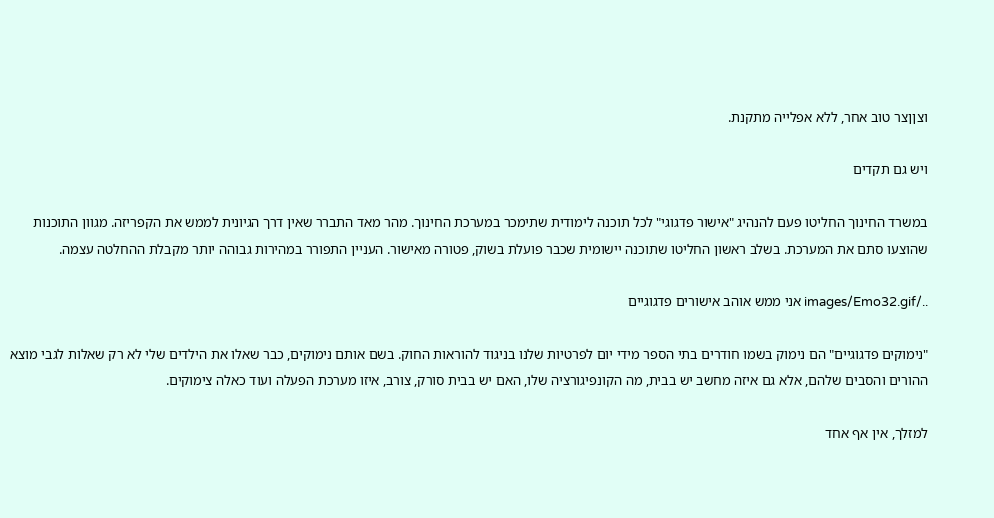וצןןצר טוב אחר, ללא אפלייה מתקנת.

ויש גם תקדים

במשרד החינוך החליטו פעם להנהיג "אישור פדגוגי" לכל תוכנה לימודית שתימכר במערכת החינוך. מהר מאד התברר שאין דרך הגיונית לממש את הקפריזה. מגוון התוכנות שהוצעו סתם את המערכת. בשלב ראשון החליטו שתוכנה יישומית שכבר פועלת בשוק, פטורה מאישור. העניין התפורר במהירות גבוהה יותר מקבלת ההחלטה עצמה.

../images/Emo32.gif אני ממש אוהב אישורים פדגוגיים

"נימוקים פדגוגיים" הם נימוק בשמו חודרים בתי הספר מידי יום לפרטיות שלנו בניגוד להוראות החוק. בשם אותם נימוקים, כבר שאלו את הילדים שלי לא רק שאלות לגבי מוצא ההורים והסבים שלהם, אלא גם איזה מחשב יש בבית, מה הקונפיגורציה שלו, האם יש בבית סורק, צורב, איזו מערכת הפעלה ועוד כאלה צימוקים.

למזלך, אין אף אחד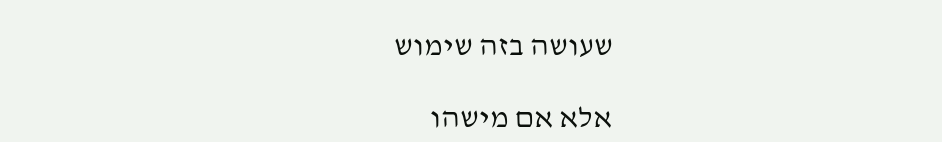שעושה בזה שימוש

אלא אם מישהו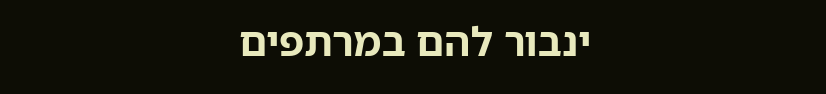ינבור להם במרתפים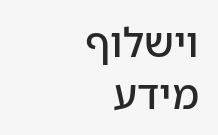וישלוף מידע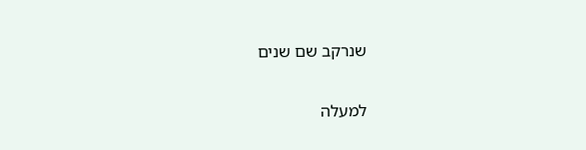שנרקב שם שנים

למעלה